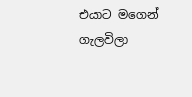එයාට මගෙන් ගැලවිලා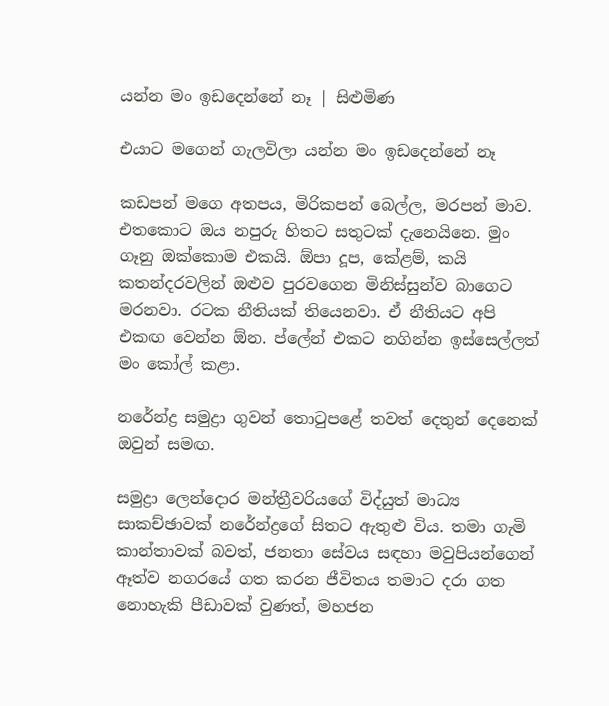යන්න මං ඉඩදෙන්නේ නෑ | සිළුමිණ

එයාට මගෙන් ගැලවිලා යන්න මං ඉඩදෙන්නේ නෑ

කඩපන් මගෙ අතපය, මිරිකපන් බෙල්ල, මරපන් මාව. එතකොට ඔය නපුරු හිතට සතුටක් දැනෙයිනෙ. මුං ගෑනු ඔක්කොම එකයි. ඕපා දූප, කේළම්, කයි කතන්දරවලින් ඔළුව පුරවගෙන මිනිස්සුන්ව බාගෙට මරනවා. රටක නීතියක් තියෙනවා. ඒ නීතියට අපි එකඟ වෙන්න ඕන. ප්ලේන් එකට නගින්න ඉස්සෙල්ලත් මං කෝල් කළා.

නරේන්ද්‍ර සමුද්‍රා ගුවන් තොටුපළේ තවත් දෙතුන් දෙනෙක් ඔවුන් සමඟ.

සමුද්‍රා ලෙන්දොර මන්ත්‍රීවරියගේ විද්යුත් මාධ්‍ය සාකච්ඡාවක් නරේන්ද්‍රගේ සිතට ඇතුළු විය. තමා ගැමි කාන්තාවක් බවත්, ජනතා සේවය සඳහා මවුපියන්ගෙන් ඈත්ව නගරයේ ගත කරන ජීවිතය තමාට දරා ගත නොහැකි පීඩාවක් වුණත්, මහජන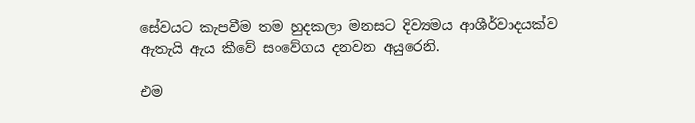සේවයට කැපවීම තම හුදකලා මනසට දිව්‍යමය ආශීර්වාදයක්ව ඇතැයි ඇය කීවේ සංවේගය දනවන අයුරෙනි.

එම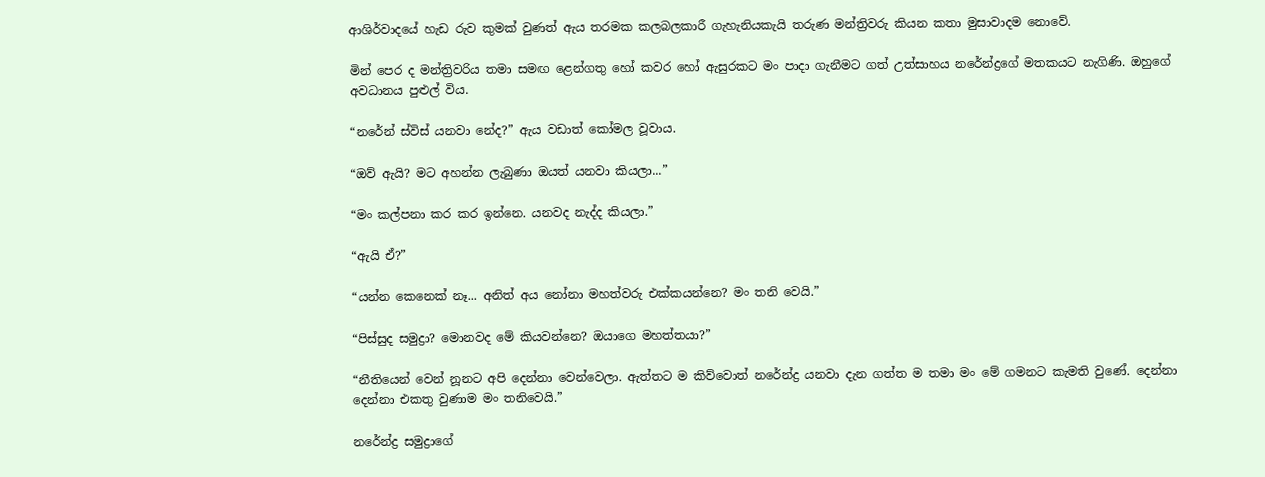ආශිර්වාදයේ හැඩ රුව කුමක් වුණත් ඇය තරමක කලබලකාරී ගැහැනියකැයි තරුණ මන්ත්‍රිවරු කියන කතා මුසාවාදම නොවේ.

මින් පෙර ද මන්ත්‍රිවරිය තමා සමඟ ළෙන්ගතු හෝ කවර හෝ ඇසුරකට මං පාදා ගැනීමට ගත් උත්සාහය නරේන්ද්‍රගේ මතකයට නැගිණි. ඔහුගේ අවධානය පුළුල් විය.

“නරේන් ස්විස් යනවා නේද?” ඇය වඩාත් කෝමල වූවාය.

“ඔව් ඇයි? මට අහන්න ලැබුණා ඔයත් යනවා කියලා...”

“මං කල්පනා කර කර ඉන්නෙ. යනවද නැද්ද කියලා.”

“ඇයි ඒ?”

“යන්න කෙනෙක් නෑ... අනිත් අය නෝනා මහත්වරු එක්කයන්නෙ? මං තනි වෙයි.”

“පිස්සුද සමුද්‍රා? මොනවද මේ කියවන්නෙ? ඔයාගෙ මහත්තයා?”

“නීතියෙන් වෙන් නූනට අපි දෙන්නා වෙන්වෙලා. ඇත්තට ම කිව්වොත් නරේන්ද්‍ර යනවා දැන ගත්ත ම තමා මං මේ ගමනට කැමති වුණේ. දෙන්නා දෙන්නා එකතු වුණාම මං තනිවෙයි.”

නරේන්ද්‍ර සමුද්‍රාගේ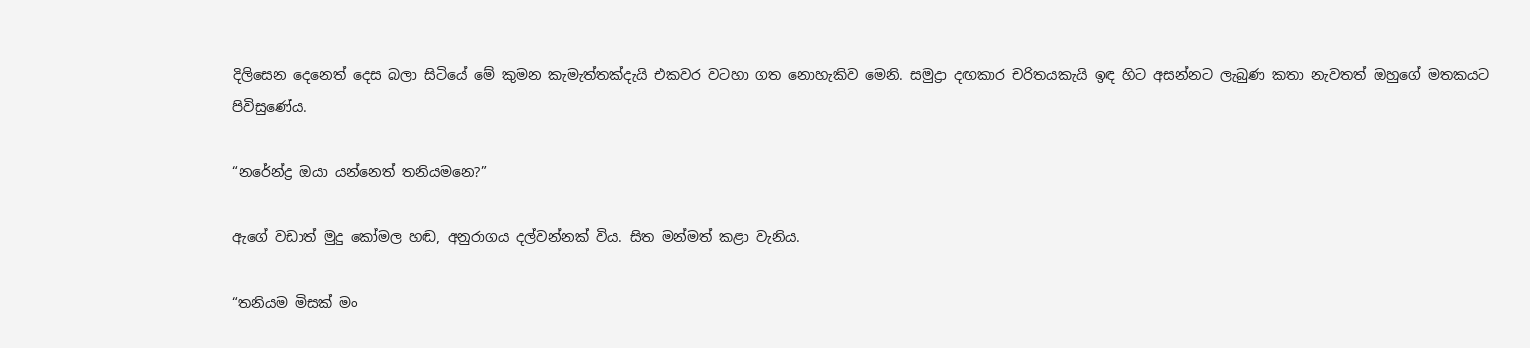දිලිසෙන දෙනෙත් දෙස බලා සිටියේ මේ කුමන කැමැත්තක්දැයි එකවර වටහා ගත නොහැකිව මෙනි. සමුද්‍රා දඟකාර චරිතයකැයි ඉඳ හිට අසන්නට ලැබුණ කතා නැවතත් ඔහුගේ මතකයට පිවිසුණේය.

“නරේන්ද්‍ර ඔයා යන්නෙත් තනියමනෙ?”

ඇගේ වඩාත් මුදු කෝමල හඬ, අනුරාගය දල්වන්නක් විය. සිත මන්මත් කළා වැනිය.

“තනියම මිසක් මං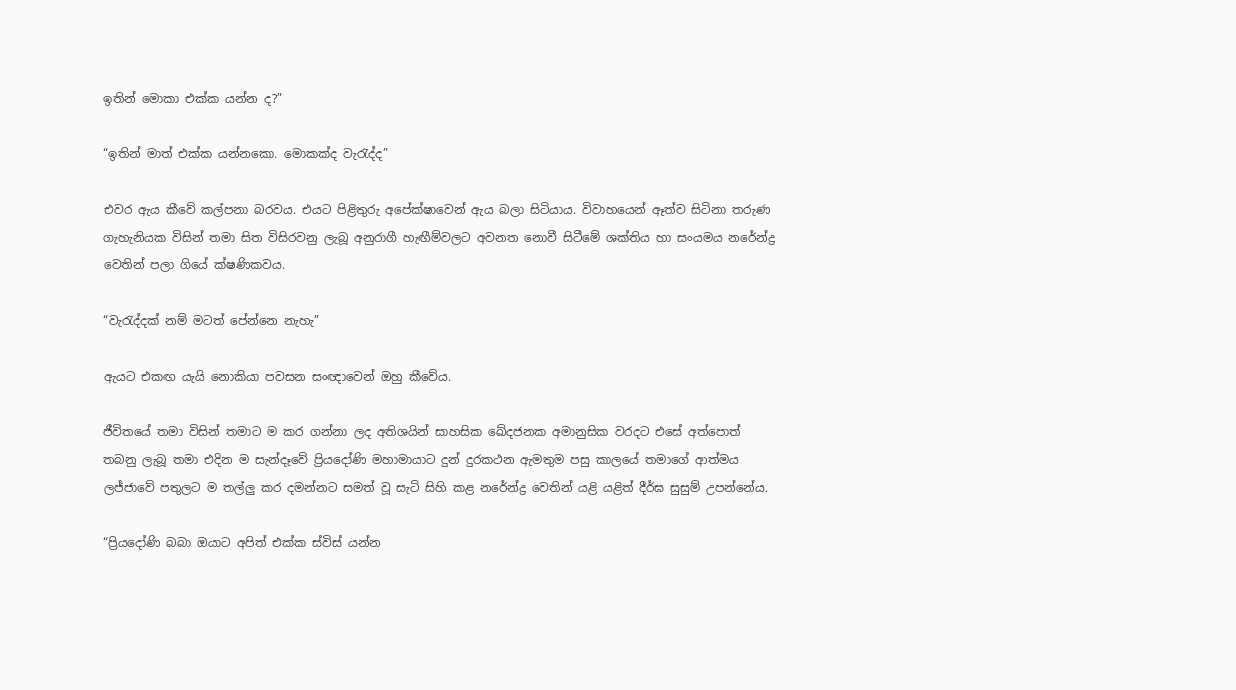ඉතින් මොකා එක්ක යන්න ද?”

“ඉතින් මාත් එක්ක යන්නකො. මොකක්ද වැරැද්ද”

එවර ඇය කීවේ කල්පනා බරවය. එයට පිළිතුරු අපේක්ෂාවෙන් ඇය බලා සිටියාය. විවාහයෙන් ඈත්ව සිටිනා තරුණ ගැහැනියක විසින් තමා සිත විසිරවනු ලැබූ අනුරාගී හැඟීම්වලට අවනත නොවී සිටීමේ ශක්තිය හා සංයමය නරේන්ද්‍ර වෙතින් පලා ගියේ ක්ෂණිකවය.

“වැරැද්දක් නම් මටත් පේන්නෙ නැහැ”

ඇයට එකඟ යැයි නොකියා පවසන සංඥාවෙන් ඔහු කීවේය.

ජීවිතයේ තමා විසින් තමාට ම කර ගන්නා ලද අතිශයින් සාහසික ඛේදජනක අමානුසික වරදට එසේ අත්පොත් තබනු ලැබූ තමා එදින ම සැන්දෑවේ ප්‍රියදෝණි මහාමායාට දුන් දුරකථන ඇමතුම පසු කාලයේ තමාගේ ආත්මය ලජ්ජාවේ පතුලට ම තල්ලු කර දමන්නට සමත් වූ සැටි සිහි කළ නරේන්ද්‍ර වෙතින් යළි යළිත් දීර්ඝ සුසුම් උපන්නේය.

“ප්‍රියදෝණි බබා ඔයාට අපිත් එක්ක ස්විස් යන්න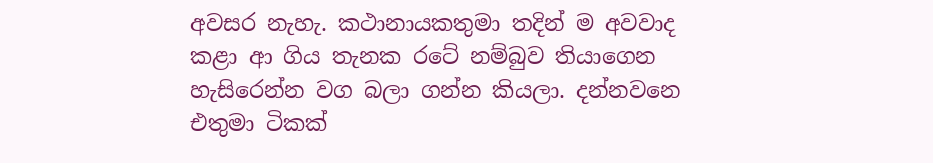අවසර නැහැ. කථානායකතුමා තදින් ම අවවාද කළා ආ ගිය තැනක රටේ නම්බුව තියාගෙන හැසිරෙන්න වග බලා ගන්න කියලා. දන්නවනෙ එතුමා ටිකක්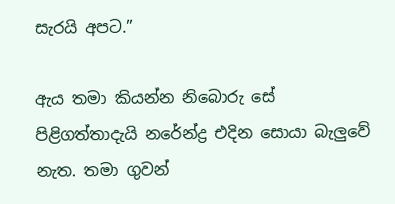සැරයි අපට.”

ඇය තමා කියන්න නිබොරු සේ පිළිගත්තාදැයි නරේන්ද්‍ර එදින සොයා බැලුවේ නැත. තමා ගුවන්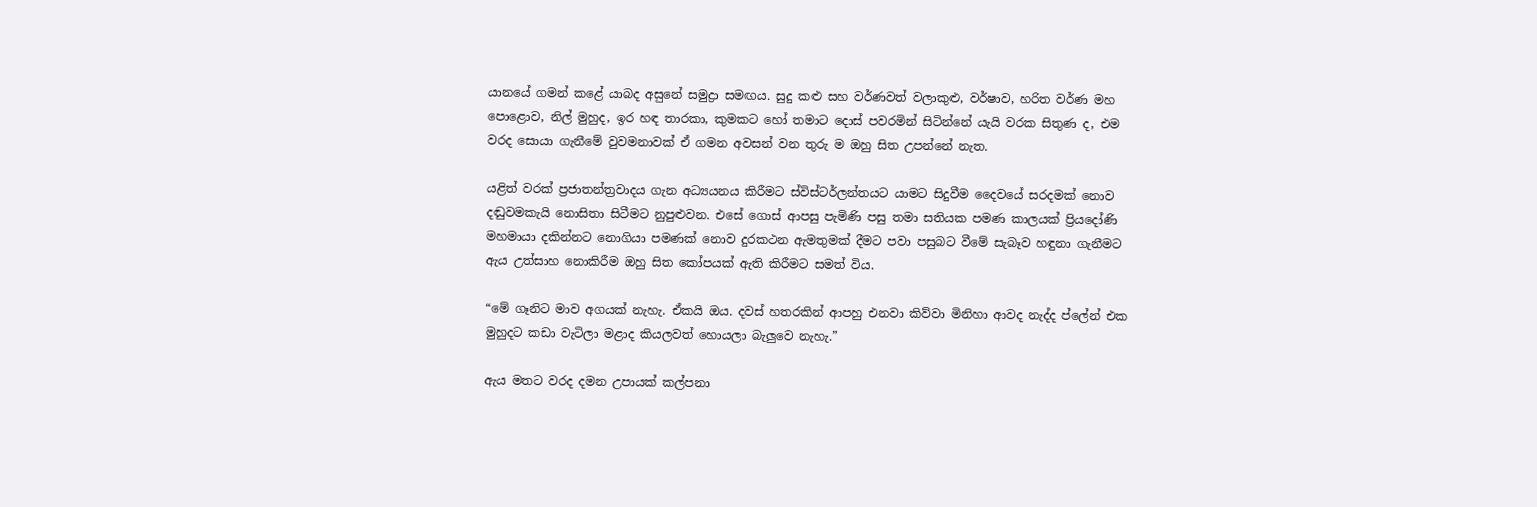යානයේ ගමන් කළේ යාබද අස‍ුනේ සමුද්‍රා සමඟය. සුදු කළු සහ වර්ණවත් වලාකුළු, වර්ෂාව, හරිත වර්ණ මහ පොළොව, නිල් මුහුද, ඉර හඳ තාරකා, කුමකට හෝ තමාට දොස් පවරමින් සිටින්නේ යැයි වරක සිතුණ ද, එම වරද සොයා ගැනීමේ වුවමනාවක් ඒ ගමන අවසන් වන තුරු ම ඔහු සිත උපන්නේ නැත.

යළිත් වරක් ප්‍රජාතන්ත්‍රවාදය ගැන අධ්‍යයනය කිරීමට ස්විස්ටර්ලන්තයට යාමට සිදුවීම දෛවයේ සරදමක් නොව දඬුවමකැයි නොසිතා සිටීමට නුපුළුවන. එසේ ගොස් ආපසු පැමිණි පසු තමා සතියක පමණ කාලයක් ප්‍රියදෝණි මහමායා දකින්නට නොගියා පමණක් නොව දුරකථන ඇමතුමක් දීමට පවා පසුබට වීමේ සැබෑව හඳුනා ගැනීමට ඇය උත්සාහ නොකිරීම ඔහු සිත කෝපයක් ඇති කිරීමට සමත් විය.

“මේ ගෑනිට මාව අගයක් නැහැ. ඒකයි ඔය. දවස් හතරකින් ආපහු එනවා කිව්වා මිනිහා ආවද නැද්ද ප්ලේන් එක මුහුදට කඩා වැටිලා මළාද කියලවත් හොයලා බැලුවෙ නැහැ.”

ඇය මතට වරද දමන උපායක් කල්පනා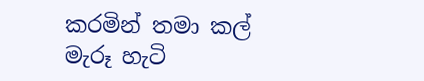කරමින් තමා කල් මැරූ හැටි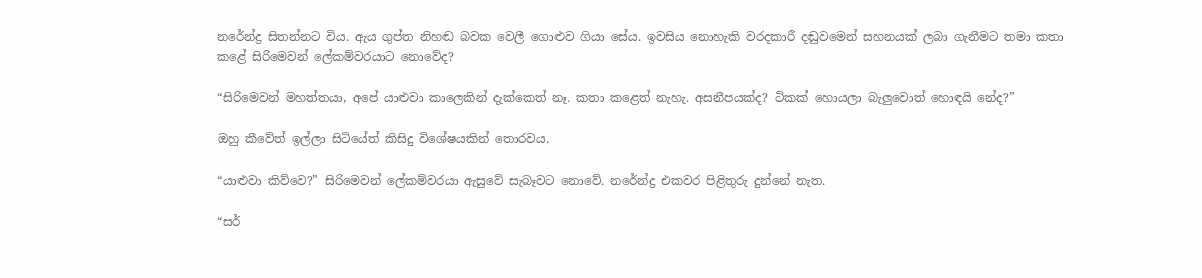නරේන්ද්‍ර සිතන්නට විය. ඇය ගුප්ත නිහඬ බවක වෙලී ගොළුව ගියා සේය. ඉවසිය නොහැකි වරදකාරී දඬුවමෙන් සහනයක් ලබා ගැනීමට තමා කතා කළේ සිරිමෙවන් ලේකම්වරයාට නොවේද?

“සිරිමෙවන් මහත්තයා, අපේ යාළුවා කාලෙකින් දැක්කෙත් නෑ. කතා කළෙත් නැහැ. අසනීපයක්ද? ටිකක් හොයලා බැලුවොත් හොඳයි නේද?”

ඔහු කීවේත් ඉල්ලා සිටියේත් කිසිදු විශේෂයකින් තොරවය.

“යාළුවා කිව්වෙ?” සිරිමෙවන් ලේකම්වරයා ඇසුවේ සැබෑවට නොවේ. නරේන්ද්‍ර එකවර පිළිතුරු දුන්නේ නැත.

“සර්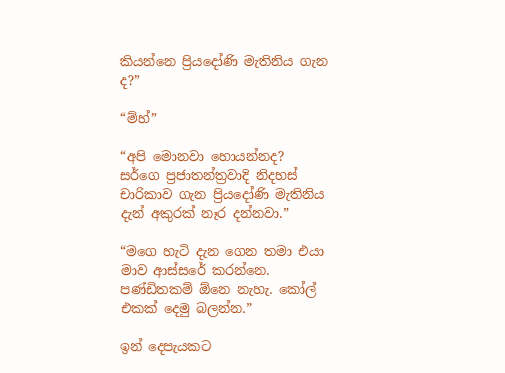කියන්නෙ ප්‍රියදෝණි මැතිනිය ගැන ද?”

“ම්හ්”

“අපි මොනවා හොයන්නද? සර්ගෙ ප්‍රජාතන්ත්‍රවාදි නිදහස් චාරිකාව ගැන ප්‍රියදෝණි මැතිනිය දැන් අකුරක් නෑර දන්නවා.”

“මගෙ හැටි දැන ගෙන තමා එයා මාව ආස්සරේ කරන්නෙ. පණ්ඩිතකම් ඕනෙ නැහැ. කෝල් එකක් දෙමු බලන්න.”

ඉන් දෙපැයකට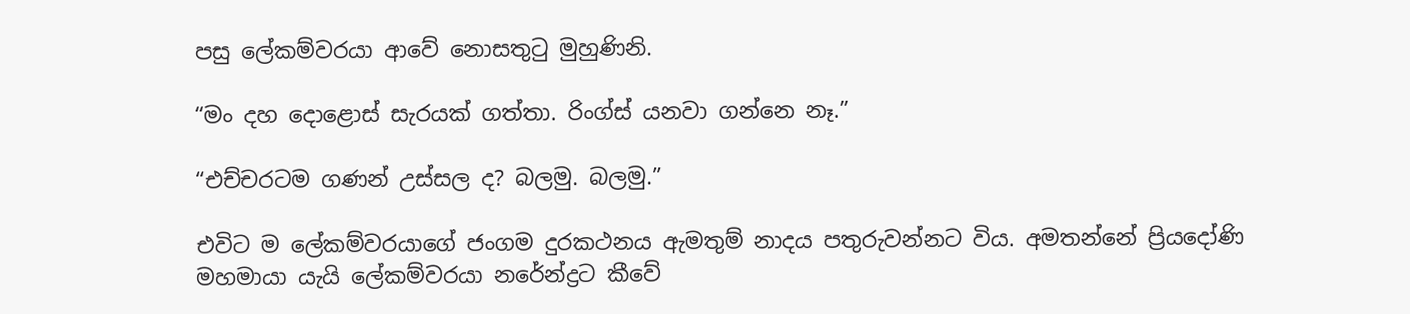පසු ලේකම්වරයා ආවේ නොසතුටු මුහුණිනි.

“මං දහ දොළොස් සැරයක් ගත්තා. රිංග්ස් යනවා ගන්නෙ නෑ.”

“එච්චරටම ගණන් උස්සල ද? බලමු. බලමු.”

එවිට ම ලේකම්වරයාගේ ජංගම දුරකථනය ඇමතුම් නාදය පතුරුවන්නට විය. අමතන්නේ ප්‍රියදෝණි මහමායා යැයි ලේකම්වරයා නරේන්ද්‍රට කීවේ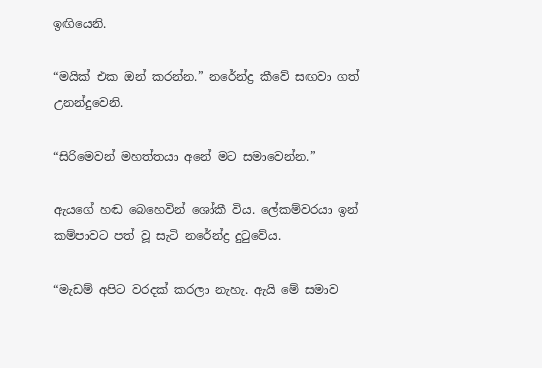ඉඟියෙනි.

“මයික් එක ඔන් කරන්න.” නරේන්ද්‍ර කීවේ සඟවා ගත් උනන්දුවෙනි.

“සිරිමෙවන් මහත්තයා අනේ මට සමාවෙන්න.”

ඇයගේ හඬ බෙහෙවින් ශෝකී විය. ලේකම්වරයා ඉන් කම්පාවට පත් වූ සැටි නරේන්ද්‍ර දුටුවේය.

“මැඩම් අපිට වරදක් කරලා නැහැ. ඇයි මේ සමාව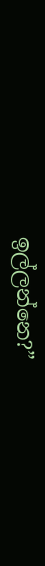ඉල්ලන්නෙ?”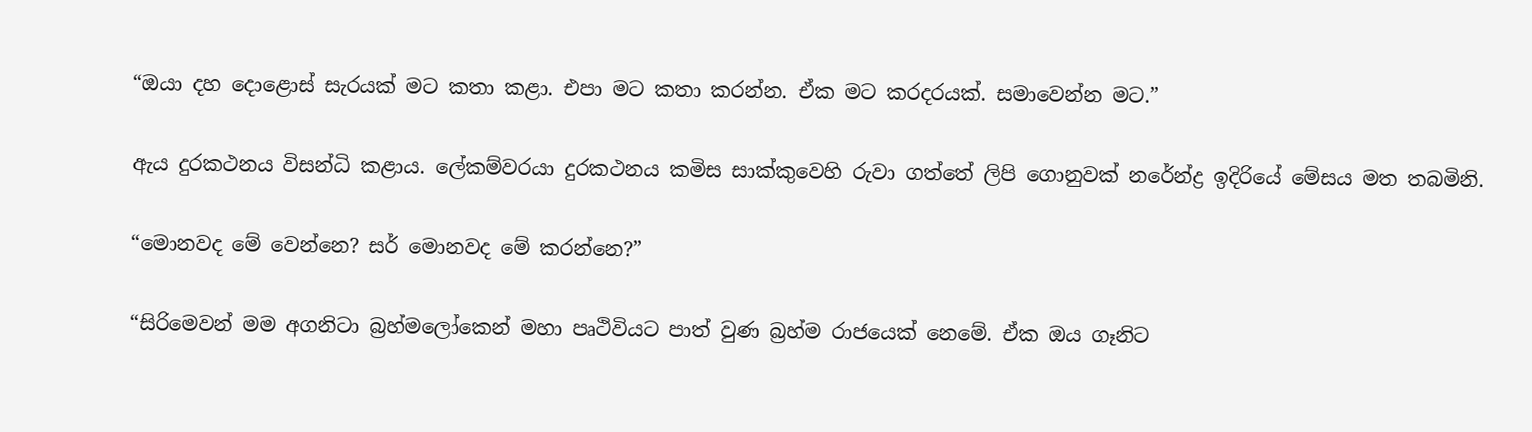“ඔයා දහ දොළොස් සැරයක් මට කතා කළා. එපා මට කතා කරන්න. ඒක මට කරදරයක්. සමාවෙන්න මට.”

ඇය දුරකථනය විසන්ධි කළාය. ලේකම්වරයා දුරකථනය කමිස සාක්කුවෙහි රුවා ගත්තේ ලිපි ගොනුවක් නරේන්ද්‍ර ඉදිරියේ මේසය මත තබමිනි.

“මොනවද මේ වෙන්නෙ? සර් මොනවද මේ කරන්නෙ?”

“සිරිමෙවන් මම අගනිටා බ්‍රහ්මලෝකෙන් මහා පෘථිවියට පාත් වුණ බ්‍රහ්ම රාජයෙක් නෙමේ. ඒක ඔය ගෑනිට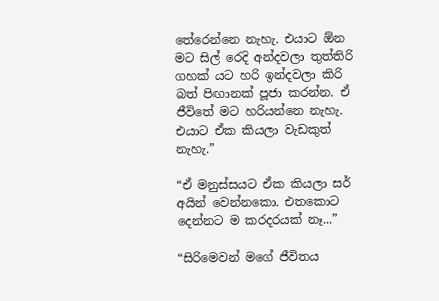තේරෙන්නෙ නැහැ. එයාට ඕන මට සිල් රෙදි අන්දවලා තුත්තිරි ගහක් යට හරි ඉන්දවලා කිරි බත් පිඟානක් පූජා කරන්න. ඒ ජීවිතේ මට හරියන්නෙ නැහැ. එයාට ඒක කියලා වැඩකුත් නැහැ.”

“ඒ මනුස්සයට ඒක කියලා සර් අයින් වෙන්නකො. එතකොට දෙන්නට ම කරදරයක් නෑ...”

“සිරිමෙවන් මගේ ජීවිතය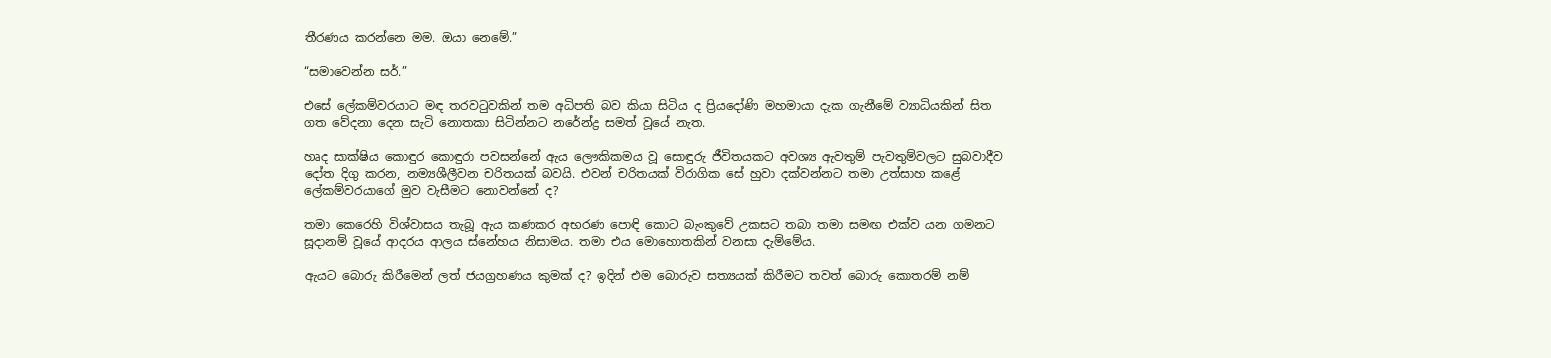තීරණය කරන්නෙ මම. ඔයා නෙමේ.”

“සමාවෙන්න සර්.”

එසේ ලේකම්වරයාට මඳ තරවටුවකින් තම අධිපති බව කියා සිටිය ද ප්‍රියදෝණි මහමායා දැක ගැනීමේ ව්‍යාධියකින් සිත ගත වේදනා දෙන සැටි නොතකා සිටින්නට නරේන්ද්‍ර සමත් වූයේ නැත.

හෘද සාක්ෂිය කොඳුර කොඳුරා පවසන්නේ ඇය ලෞකිකමය වූ සොඳුරු ජීවිතයකට අවශ්‍ය ඇවතුම් පැවතුම්වලට සුබවාදීව දෝත දිගු කරන, නම්‍යශීලීවන චරිතයක් බවයි. එවන් චරිතයක් විරාගික ‍සේ හුවා දක්වන්නට තමා උත්සාහ කළේ ලේකම්වරයාගේ මුව වැසීමට නොවන්නේ ද?

තමා කෙරෙහි විශ්වාසය තැබූ ඇය කණකර අභරණ පොඳි කොට බැංකුවේ උකසට තබා තමා සමඟ එක්ව යන ගමනට සූදානම් වූයේ ආදරය ආලය ස්නේහය නිසාමය. තමා එය මොහොතකින් වනසා දැම්මේය.

ඇයට බොරු කිරීමෙන් ලත් ජයග්‍රහණය කුමක් ද? ඉදින් එම බොරුව සත්‍යයක් කිරීමට තවත් බොරු කොතරම් නම්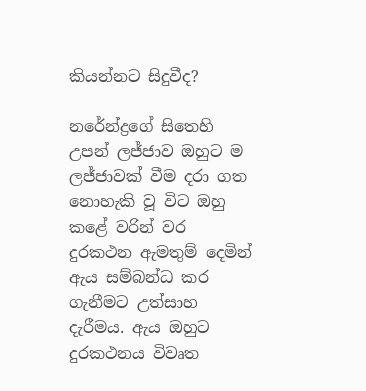කියන්නට සිදුවීද?

නරේන්ද්‍රගේ සිතෙහි උපන් ලජ්ජාව ඔහුට ම ලජ්ජාවක් වීම දරා ගත නොහැකි වූ විට ඔහු කළේ වරින් වර දුරකථන ඇමතුම් දෙමින් ඇය සම්බන්ධ කර ගැනීමට උත්සාහ දැරීමය. ඇය ඔහුට දුරකථනය විවෘත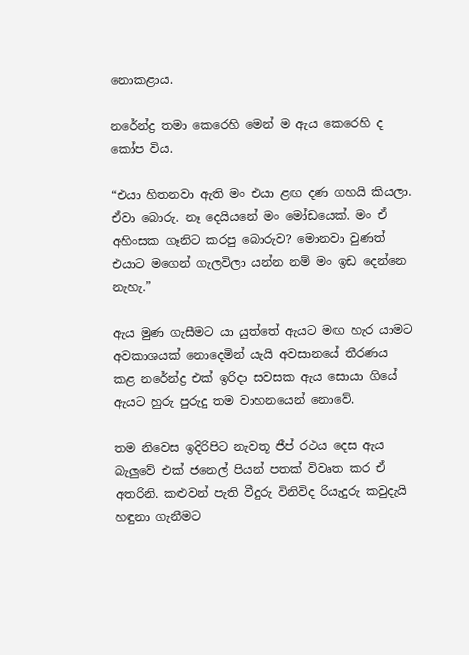නොකළාය.

නරේන්ද්‍ර තමා කෙරෙහි මෙන් ම ඇය කෙරෙහි ද කෝප විය.

“එයා හිතනවා ඇති මං එයා ළඟ දණ ගහයි කියලා. ඒවා බොරු. නෑ දෙයියනේ මං මෝඩයෙක්. මං ඒ අහිංසක ගෑනිට කරපු බොරුව? මොනවා වුණත් එයාට මගෙන් ගැලවිලා යන්න නම් මං ඉඩ දෙන්නෙ නැහැ.”

ඇය මුණ ගැසීමට යා යුත්තේ ඇයට මඟ හැර යාමට අවකාශයක් නොදෙමින් යැයි අවසානයේ තීරණය කළ නරේන්ද්‍ර එක් ඉරිදා සවසක ඇය සොයා ගියේ ඇයට හුරු පුරුදු තම වාහනයෙන් නොවේ.

තම නිවෙස ඉදිරිපිට නැවතූ ජීප් රථය දෙස ඇය බැලුවේ එක් ජනෙල් පියන් පතක් විවෘත කර ඒ අතරිනි. කළුවන් පැති වීදුරු විනිවිද රියැදුරු කවුදැයි හඳුනා ගැනීමට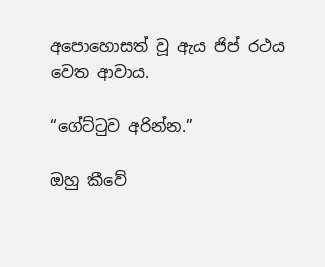අපොහොසත් වූ ඇය ජිප් රථය වෙත ආවාය.

“ගේට්ටුව අරින්න.”

ඔහු කීවේ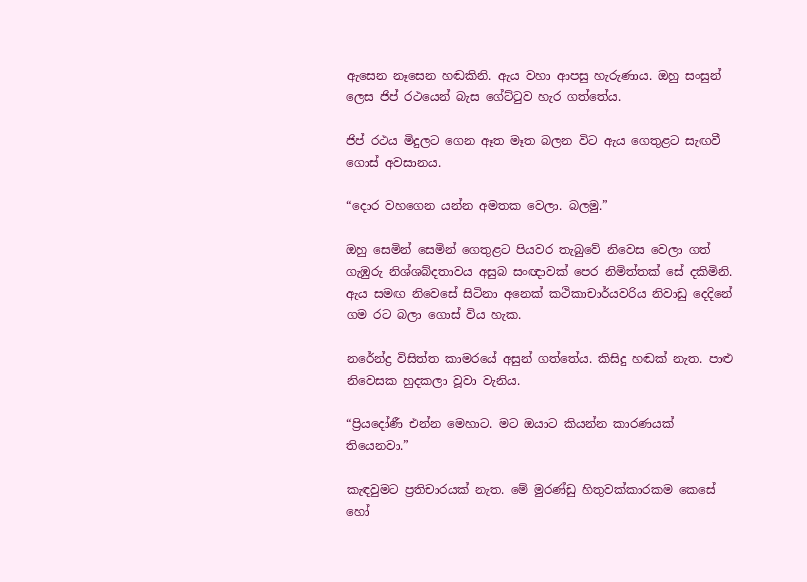ඇසෙන නෑසෙන හඬකිනි. ඇය වහා ආපසු හැරුණාය. ඔහු සංසුන් ලෙස ජිප් රථයෙන් බැස ගේට්ටුව හැර ගත්තේය.

ජිප් රථය මිදුලට ගෙන ඈත මෑත බලන විට ඇය ගෙතුළට සැඟවී ගොස් අවසානය.

“දොර වහගෙන යන්න අමතක වෙලා. බලමු.”

ඔහු සෙමින් සෙමින් ගෙතුළට පියවර තැබුවේ නිවෙස වෙලා ගත් ගැඹුරු නිශ්ශබ්දතාවය අසුබ සංඥාවක් පෙර නිමිත්තක් සේ දකිමිනි. ඇය සමඟ නිවෙසේ සිටිනා අනෙක් කථිකාචාර්යවරිය නිවාඩු දෙදිනේ ගම රට බලා ගොස් විය හැක.

නරේන්ද්‍ර විසිත්ත කාමරයේ අසුන් ගත්තේය. කිසිදු හඬක් නැත. පාළු නිවෙසක හුදකලා වූවා වැනිය.

“ප්‍රියදෝණී එන්න මෙහාට. මට ඔයාට කියන්න කාරණයක් තියෙනවා.”

කැඳවුමට ප්‍රතිචාරයක් නැත. මේ මුරණ්ඩු හිතුවක්කාරකම කෙසේ හෝ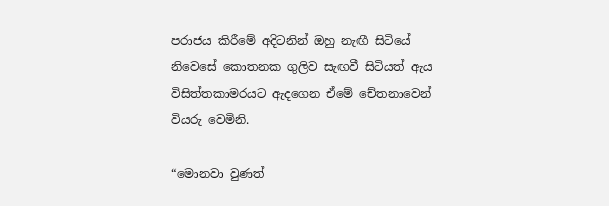පරාජය කිරීමේ අදිටනින් ඔහු නැඟී සිටියේ නිවෙසේ කොතනක ගුලිව සැඟවී සිටියත් ඇය විසිත්තකාමරයට ඇදගෙන ඒමේ චේතනාවෙන් වියරු වෙමිනි.

“මොනවා වුණත්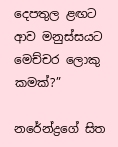දෙපතුල ළඟට ආව මනුස්සයට මෙච්චර ලොකු කමක්?”

නරේන්ද්‍රගේ සිත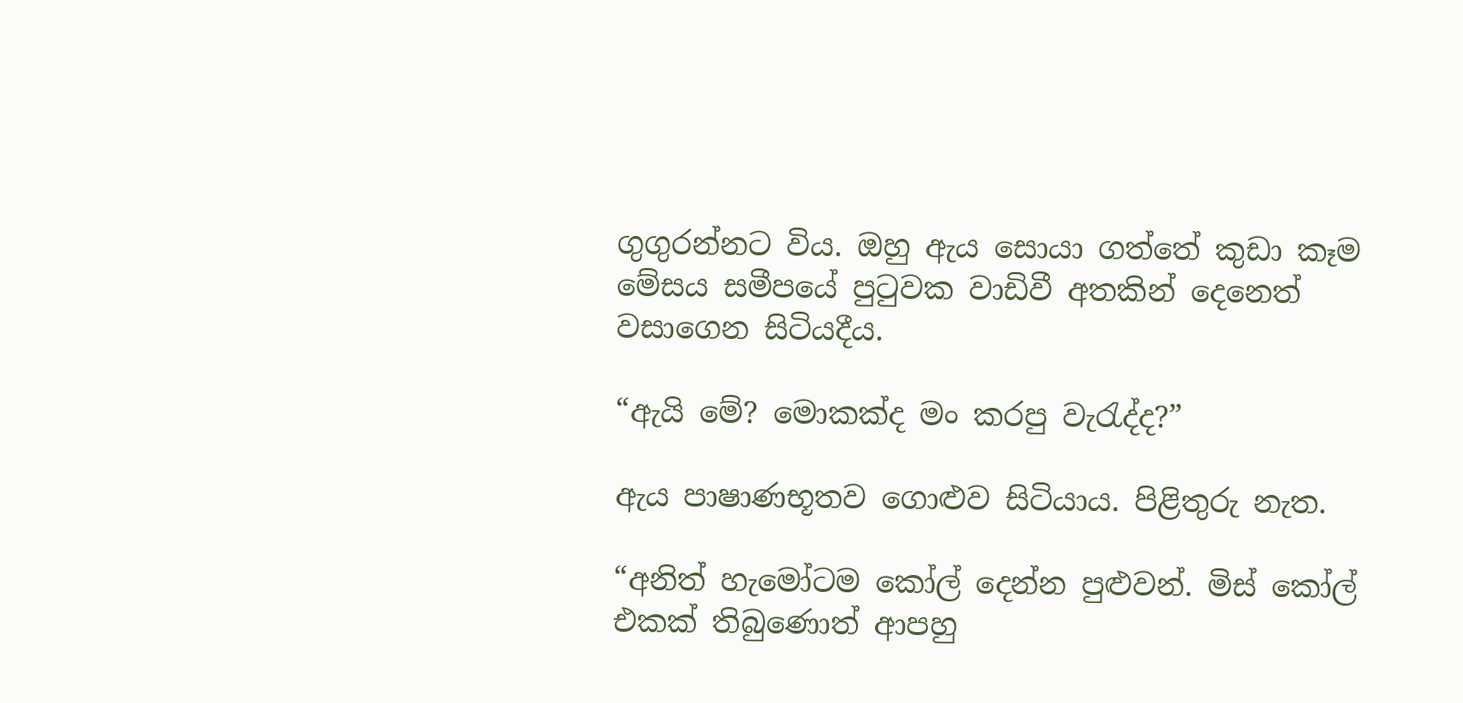ගුගුරන්නට විය. ඔහු ඇය සොයා ගත්තේ කුඩා කෑම මේසය සමීපයේ පුටුවක වාඩිවී අතකින් දෙනෙත් වසාගෙන සිටියදීය.

“ඇයි මේ? මොකක්ද මං කරපු වැරැද්ද?”

ඇය පාෂාණභූතව ගොළුව සිටියාය. පිළිතුරු නැත.

“අනිත් හැමෝටම කෝල් දෙන්න පුළුවන්. මිස් කෝල් එකක් තිබුණොත් ආපහු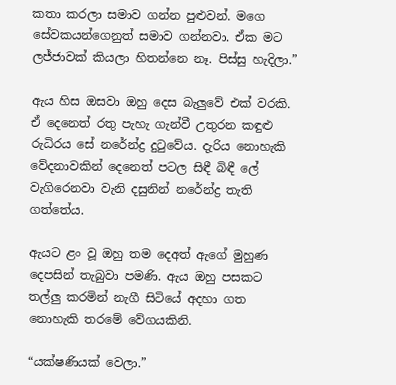කතා කරලා සමාව ගන්න පුළුවන්. මගෙ සේවකයන්ගෙනුත් සමාව ගන්නවා. ඒක මට ලජ්ජාවක් කියලා හිතන්නෙ නෑ. පිස්සු හැදිලා.”

ඇය හිස ඔසවා ඔහු දෙස බැලුවේ එක් වරකි. ඒ දෙනෙත් රතු පැහැ ගැන්වී උතුරන කඳුළු රුධිරය සේ නරේන්ද්‍ර දුටුවේය. දැරිය නොහැකි වේදනාවකින් දෙනෙත් පටල සිඳී බිඳී ලේ වැගිරෙනවා වැනි දසුනින් නරේන්ද්‍ර තැති ගත්තේය.

ඇයට ළං වූ ඔහු තම දෙඅත් ඇගේ මුහුණ දෙපසින් තැබුවා පමණි. ඇය ඔහු පසකට තල්ලු කරමින් නැගී සිටියේ අදහා ගත නොහැකි තරමේ වේගයකිනි.

“යක්ෂණියක් වෙලා.”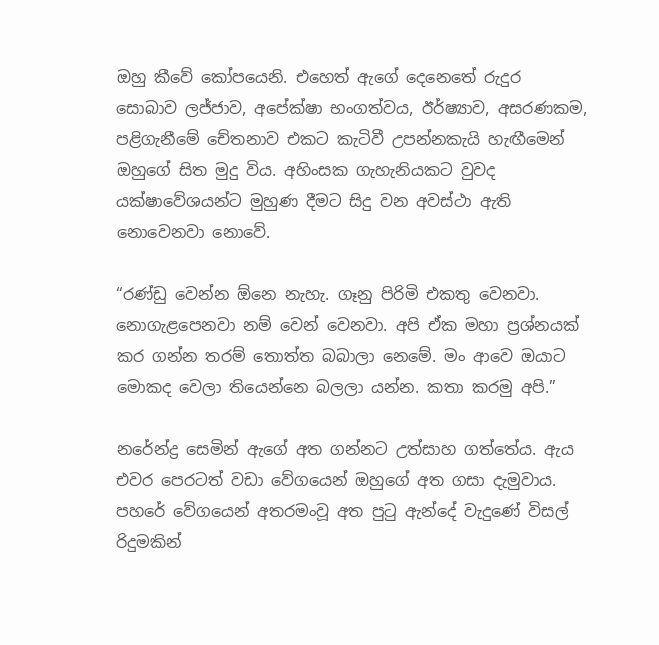ඔහු කීවේ කෝපයෙනි. එහෙත් ඇගේ දෙනෙතේ රුදුර සොබාව ලජ්ජාව, අපේක්ෂා භංගත්වය, ඊර්ෂ්‍යාව, අසරණකම, පළිගැනීමේ චේතනාව එකට කැටිවී උපන්නකැයි හැඟීමෙන් ඔහුගේ සිත මුදු විය. අහිංසක ගැහැනියකට වුවද යක්ෂාවේශයන්ට මුහුණ දීමට සිදු වන අවස්ථා ඇති නොවෙනවා නොවේ.

“රණ්ඩු වෙන්න ඕනෙ නැහැ. ගෑනු පිරිමි එකතු වෙනවා. නොගැළපෙනවා නම් වෙන් වෙනවා. අපි ඒක මහා ප්‍රශ්නයක් කර ගන්න තරම් තොත්ත බබාලා නෙමේ. මං ආවෙ ඔයාට මොකද වෙලා තියෙන්නෙ බලලා යන්න. කතා කරමු අපි.”

නරේන්ද්‍ර සෙමින් ඇගේ අත ගන්නට උත්සාහ ගත්තේය. ඇය එවර පෙරටත් වඩා වේගයෙන් ඔහුගේ අත ගසා දැමුවාය. පහරේ වේගයෙන් අතරමංවූ අත පුටු ඇන්දේ වැදුණේ විසල් රිදුමකින්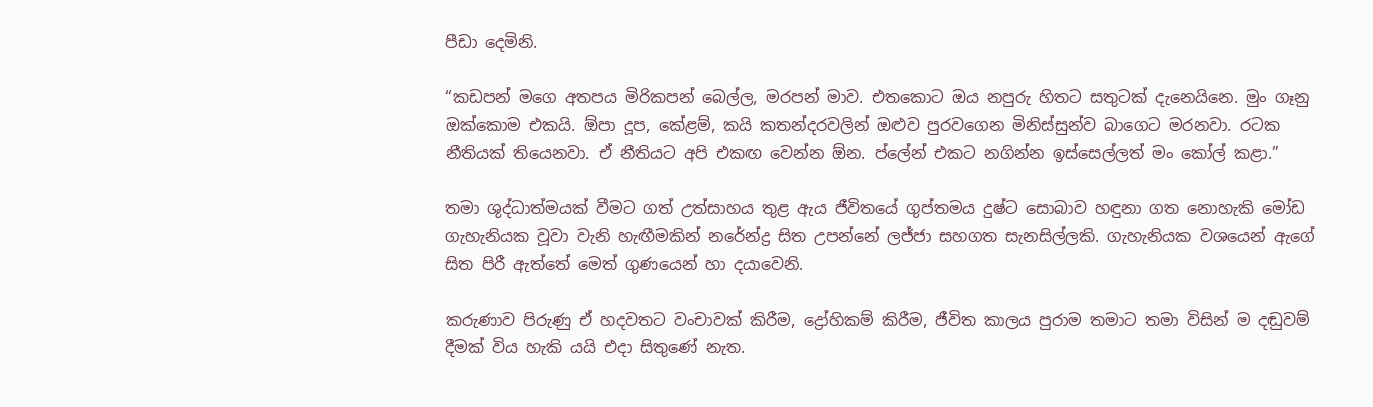පීඩා දෙමිනි.

“කඩපන් මගෙ අතපය මිරිකපන් බෙල්ල, මරපන් මාව. එතකොට ඔය නපුරු හිතට සතුටක් දැනෙයිනෙ. මුං ගෑනු ඔක්කොම එකයි. ඕපා දූප, කේළම්, කයි කතන්දරවලින් ඔළුව පුරවගෙන මිනිස්සුන්ව බාගෙට මරනවා. රටක නීතියක් තියෙනවා. ඒ නීතියට අපි එකඟ වෙන්න ඕන. ප්ලේන් එකට නගින්න ඉස්සෙල්ලත් මං කෝල් කළා.”

තමා ශුද්ධාත්මයක් වීමට ගත් උත්සාහය තුළ ඇය ජීවිතයේ ගුප්තමය දුෂ්ට සොබාව හඳුනා ගත නොහැකි මෝඩ ගැහැනියක වූවා වැනි හැඟීමකින් නරේන්ද්‍ර සිත උපන්නේ ලජ්ජා සහගත සැනසිල්ලකි. ගැහැනියක වශයෙන් ඇගේ සිත පිරී ඇත්තේ මෙත් ගුණයෙන් හා දයාවෙනි.

කරුණාව පිරුණු ඒ හදවතට වංචාවක් කිරීම, ද්‍රෝහිකම් කිරීම, ජීවිත කාලය පුරාම තමාට තමා විසින් ම දඬුවම් දීමක් විය හැකි යයි එදා සිතුණේ නැත.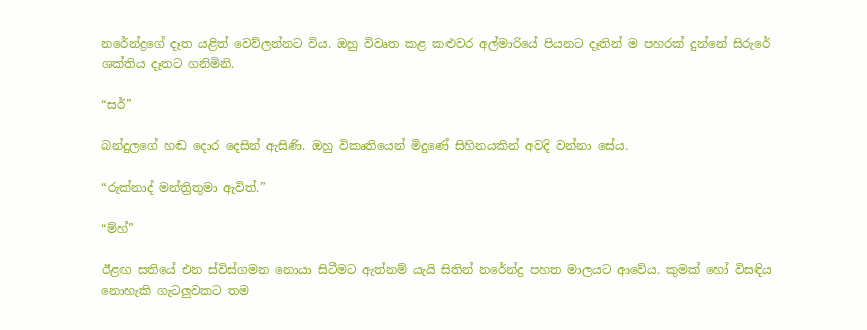නරේන්ද්‍රගේ දෑත යළිත් වෙව්ලන්නට විය. ඔහු වි‍වෘත කළ කළුවර අල්මාරියේ පියනට දෑතින් ම පහරක් දුන්නේ සිරුරේ ශක්තිය දෑතට ගනිමිනි.

“සර්”

බන්දුලගේ හඬ දොර දෙසින් ඇසිණි. ඔහු විකෘතියෙන් මිදුණේ සිහිනයකින් අවදි වන්නා සේය.

“රුක්නාද් මන්ත්‍රිතුමා ඇවිත්.”

“ම්හ්”

ඊළඟ සතියේ එන ස්විස්ගමන නොයා සිටීමට ඇත්නම් යැයි සිතින් නරේන්ද්‍ර පහත මාලයට ආවේය. කුමක් හෝ විසඳිය නොහැකි ගැටලුවකට තම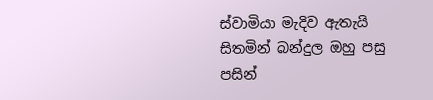ස්වාමියා මැදිව ඇතැයි සිතමින් බන්දුල ඔහු පසු පසින්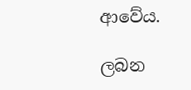ආවේය.

ලබන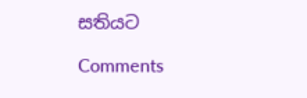සතියට

Comments